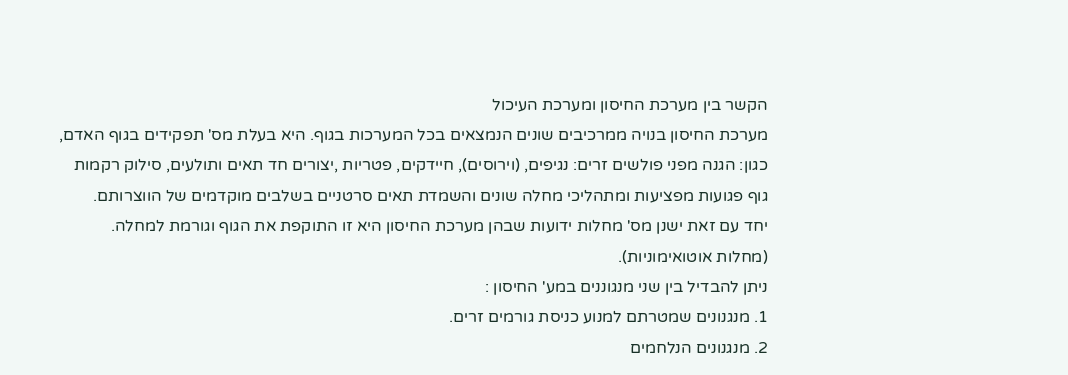הקשר בין מערכת החיסון ומערכת העיכול
מערכת החיסון בנויה ממרכיבים שונים הנמצאים בכל המערכות בגוף. היא בעלת מס' תפקידים בגוף האדם,
כגון: הגנה מפני פולשים זרים: נגיפים, (וירוסים), חיידקים, פטריות ,יצורים חד תאים ותולעים, סילוק רקמות
גוף פגועות מפציעות ומתהליכי מחלה שונים והשמדת תאים סרטניים בשלבים מוקדמים של הווצרותם.
יחד עם זאת ישנן מס' מחלות ידועות שבהן מערכת החיסון היא זו התוקפת את הגוף וגורמת למחלה.
(מחלות אוטואימוניות).
ניתן להבדיל בין שני מנגוננים במע' החיסון :
1. מנגנונים שמטרתם למנוע כניסת גורמים זרים.
2. מנגנונים הנלחמים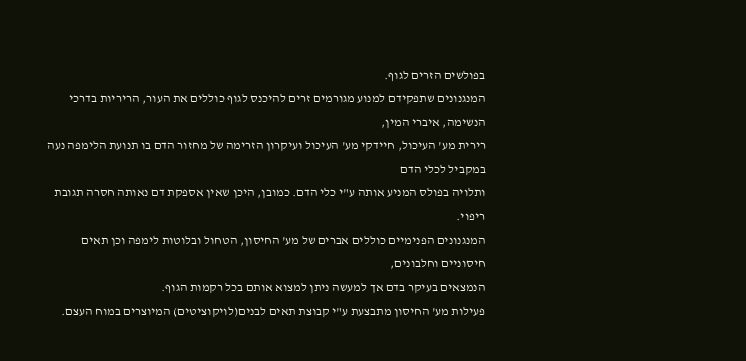בפולשים הזרים לגוף.
המנגנונים שתפקידם למנוע מגורמים זרים להיכנס לגוף כוללים את העור, הריריות בדרכי הנשימה, איברי המין,
רירית מע' העיכול, חיידקי מע' העיכול ועיקרון הזרימה של מחזור הדם בו תנועת הלימפה נעה במקביל לכלי הדם
ותלויה בפולס המניע אותה ע"י כלי הדם. כמובן, היכן שאין אספקת דם נאותה חסרה תגובת ריפוי.
המנגנונים הפנימיים כוללים אברים של מע' החיסון, הטחול ובלוטות לימפה וכן תאים חיסוניים וחלבונים,
הנמצאים בעיקר בדם אך למעשה ניתן למצוא אותם בכל רקמות הגוף.
פעילות מע' החיסון מתבצעת ע"י קבוצת תאים לבנים(לויקוציטים) המיוצרים במוח העצם.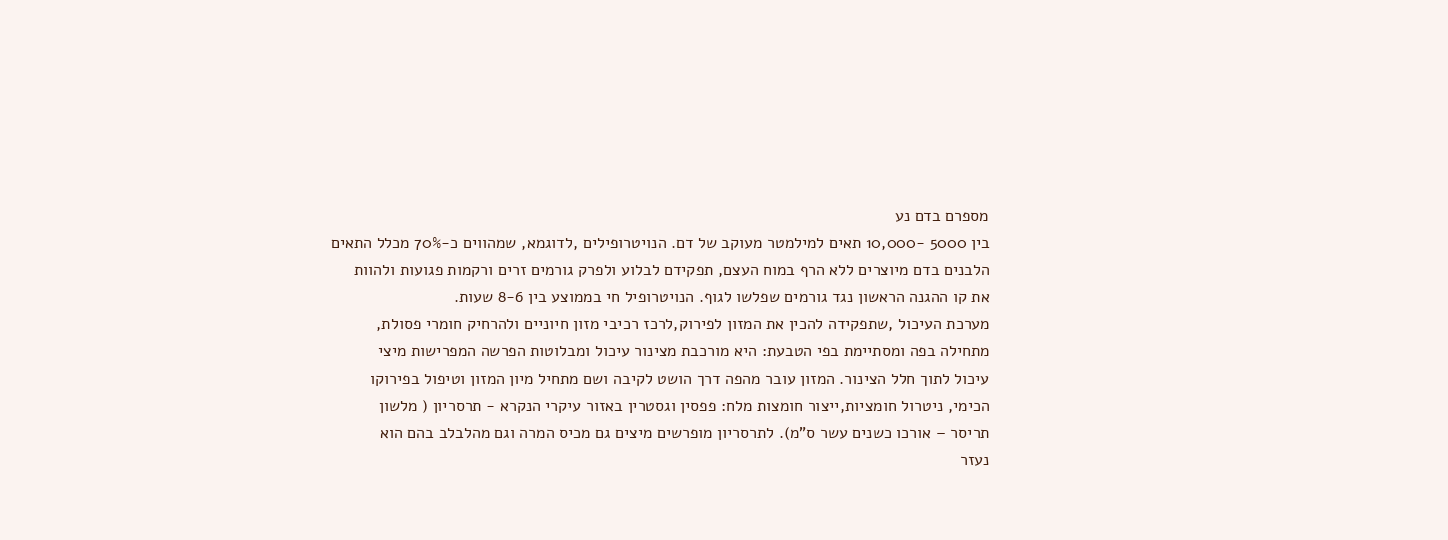מספרם בדם נע
בין 5000 -10,000 תאים למילמטר מעוקב של דם. הנויטרופילים ,לדוגמא, שמהווים כ-70% מכלל התאים
הלבנים בדם מיוצרים ללא הרף במוח העצם, תפקידם לבלוע ולפרק גורמים זרים ורקמות פגועות ולהוות
את קו ההגנה הראשון נגד גורמים שפלשו לגוף. הנויטרופיל חי בממוצע בין 8-6 שעות.
מערכת העיכול ,שתפקידה להכין את המזון לפירוק,לרכז רכיבי מזון חיוניים ולהרחיק חומרי פסולת,
מתחילה בפה ומסתיימת בפי הטבעת: היא מורכבת מצינור עיכול ומבלוטות הפרשה המפרישות מיצי
עיכול לתוך חלל הצינור. המזון עובר מהפה דרך הושט לקיבה ושם מתחיל מיון המזון וטיפול בפירוקו
הכימי, ניטרול חומציות,ייצור חומצות מלח: פפסין וגסטרין באזור עיקרי הנקרא - תרסריון ( מלשון
תריסר – אורכו כשנים עשר ס"מ). לתרסריון מופרשים מיצים גם מכיס המרה וגם מהלבלב בהם הוא
נעזר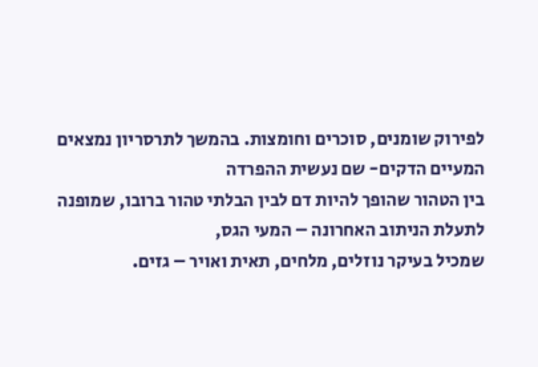לפירוק שומנים, סוכרים וחומצות. בהמשך לתרסריון נמצאים המעיים הדקים- שם נעשית ההפרדה
בין הטהור שהופך להיות דם לבין הבלתי טהור ברובו, שמופנה לתעלת הניתוב האחרונה – המעי הגס,
שמכיל בעיקר נוזלים, מלחים, תאית ואויר – גזים.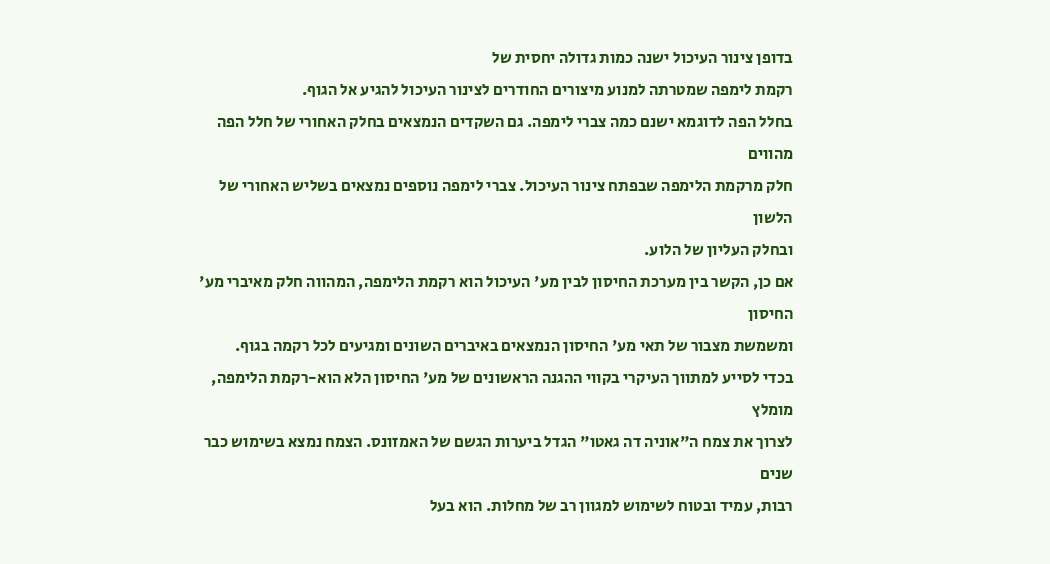בדופן צינור העיכול ישנה כמות גדולה יחסית של
רקמת לימפה שמטרתה למנוע מיצורים החודרים לצינור העיכול להגיע אל הגוף.
בחלל הפה לדוגמא ישנם כמה צברי לימפה. גם השקדים הנמצאים בחלק האחורי של חלל הפה מהווים
חלק מרקמת הלימפה שבפתח צינור העיכול. צברי לימפה נוספים נמצאים בשליש האחורי של הלשון
ובחלק העליון של הלוע.
אם כן, הקשר בין מערכת החיסון לבין מע' העיכול הוא רקמת הלימפה, המהווה חלק מאיברי מע' החיסון
ומשמשת מצבור של תאי מע' החיסון הנמצאים באיברים השונים ומגיעים לכל רקמה בגוף.
בכדי לסייע למתווך העיקרי בקווי ההגנה הראשונים של מע' החיסון הלא הוא-רקמת הלימפה, מומלץ
לצרוך את צמח ה"אוניה דה גאטו" הגדל ביערות הגשם של האמזונס. הצמח נמצא בשימוש כבר שנים
רבות, עמיד ובטוח לשימוש למגוון רב של מחלות. הוא בעל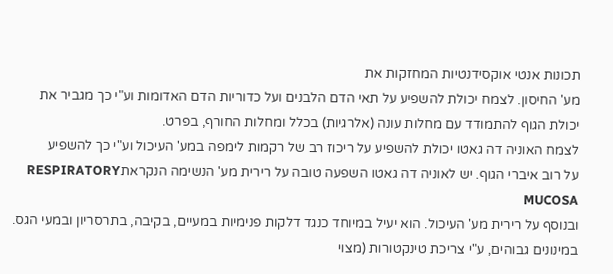תכונות אנטי אוקסידנטיות המחזקות את
מע' החיסון. לצמח יכולת להשפיע על תאי הדם הלבנים ועל כדוריות הדם האדומות וע"י כך מגביר את
יכולת הגוף להתמודד עם מחלות עונה (אלרגיות) בכלל ומחלות החורף, בפרט.
לצמח האוניה דה גאטו יכולת להשפיע על ריכוז רב של רקמות לימפה במע' העיכול וע"י כך להשפיע
על רוב איברי הגוף. יש לאוניה דה גאטו השפעה טובה על רירית מע' הנשימה הנקראתRESPIRATORY MUCOSA
ובנוסף על רירית מע' העיכול. הוא יעיל במיוחד כנגד דלקות פנימיות במעיים, בקיבה, בתרסריון ובמעי הגס.
במינונים גבוהים, ע"י צריכת טינקטורות (מצוי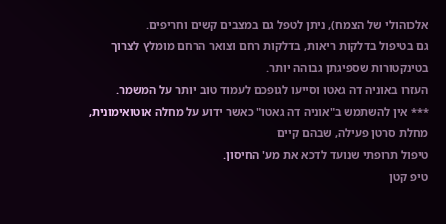אלכוהולי של הצמח), ניתן לטפל גם במצבים קשים וחריפים.
גם בטיפול בדלקות ריאות, בדלקות רחם וצואר הרחם מומלץ לצרוך בטינקטורות שספיגתן גבוהה יותר.
העזרו באוניה דה גאטו וסייעו לגופכם לעמוד טוב יותר על המשמר.
*** אין להשתמש ב"אוניה דה גאטו" כאשר ידוע על מחלה אוטואימונית, מחלת סרטן פעילה, שבהם קיים
טיפול תרופתי שנועד לדכא את מע' החיסון.
טיפ קטן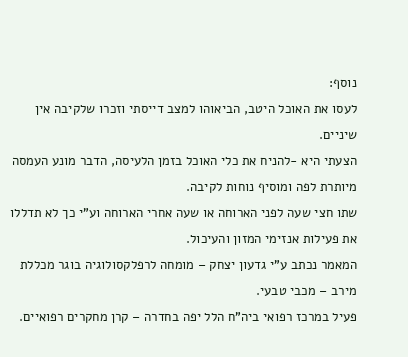נוסף:
לעסו את האוכל היטב, הביאוהו למצב דייסתי וזכרו שלקיבה אין שיניים.
הצעתי היא -להניח את כלי האוכל בזמן הלעיסה, הדבר מונע העמסה מיותרת לפה ומוסיף נוחות לקיבה.
שתו חצי שעה לפני הארוחה או שעה אחרי הארוחה וע"י כך לא תדללו את פעילות אנזימי המזון והעיכול.
המאמר נכתב ע"י גדעון יצחק – מומחה לרפלקסולוגיה בוגר מכללת מירב – מכבי טבעי.
פעיל במרכז רפואי ביה"ח הלל יפה בחדרה – קרן מחקרים רפואיים.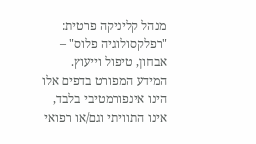מנהל קליניקה פרטית: "רפלקסולוגיה פלוס" – אבחון, טיפול וייעוץ.
המידע המפורט בדפים אלו הינו אינפורמטיבי בלבד, אינו התוויתי וגם/או רפואי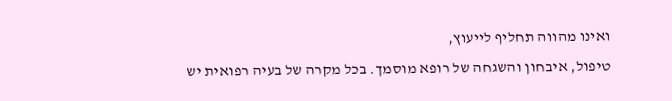ואינו מהווה תחליף לייעוץ,
טיפול, איבחון והשגחה של רופא מוסמך. בכל מקרה של בעיה רפואית יש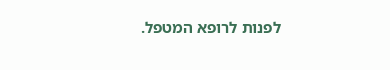לפנות לרופא המטפל.